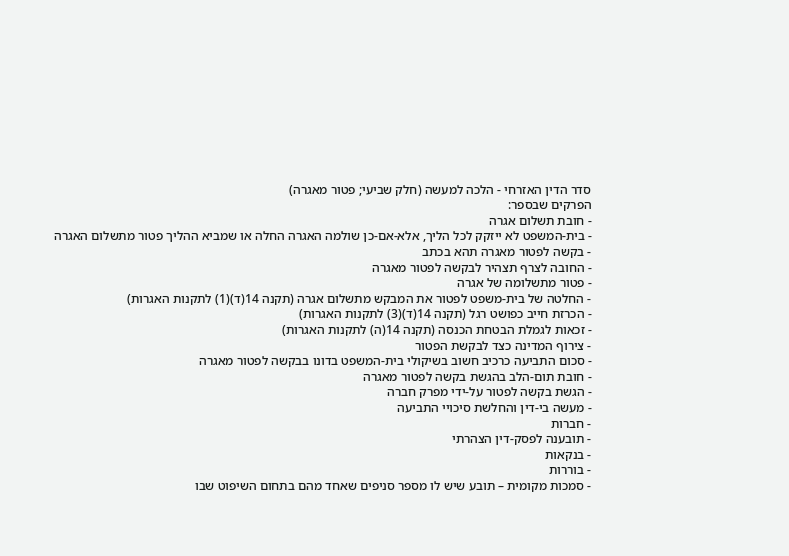סדר הדין האזרחי - הלכה למעשה (חלק שביעי; פטור מאגרה)
הפרקים שבספר:
- חובת תשלום אגרה
- בית-המשפט לא ייזקק לכל הליך, אלא-אם-כן שולמה האגרה החלה או שמביא ההליך פטור מתשלום האגרה
- בקשה לפטור מאגרה תהא בכתב
- החובה לצרף תצהיר לבקשה לפטור מאגרה
- פטור מתשלומה של אגרה
- החלטה של בית-משפט לפטור את המבקש מתשלום אגרה (תקנה 14(ד)(1) לתקנות האגרות)
- הכרזת חייב כפושט רגל (תקנה 14(ד)(3) לתקנות האגרות)
- זכאות לגמלת הבטחת הכנסה (תקנה 14(ה) לתקנות האגרות)
- צירוף המדינה כצד לבקשת הפטור
- סכום התביעה כרכיב חשוב בשיקולי בית-המשפט בדונו בבקשה לפטור מאגרה
- חובת תום-הלב בהגשת בקשה לפטור מאגרה
- הגשת בקשה לפטור על-ידי מפרק חברה
- מעשה בי-דין והחלשת סיכויי התביעה
- חברות
- תובענה לפסק-דין הצהרתי
- בנקאות
- בוררות
- סמכות מקומית – תובע שיש לו מספר סניפים שאחד מהם בתחום השיפוט שבו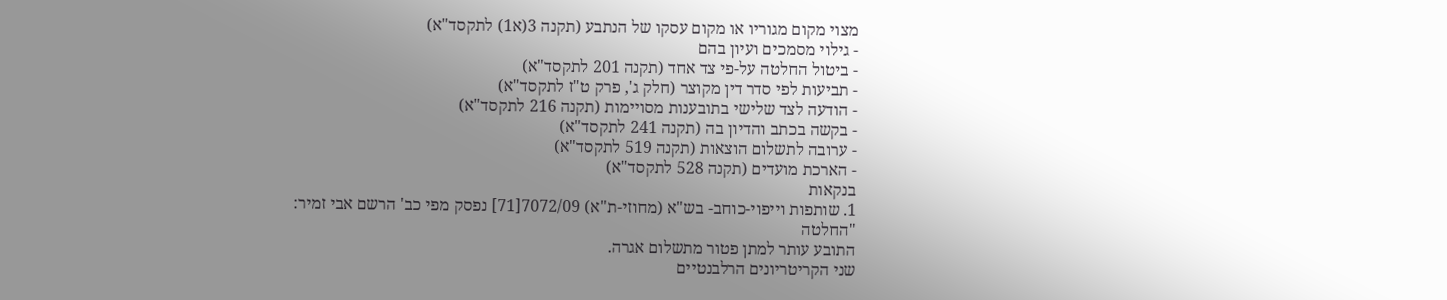מצוי מקום מגוריו או מקום עסקו של הנתבע (תקנה 3(א1) לתקסד"א)
- גילוי מסמכים ועיון בהם
- ביטול החלטה על-פי צד אחד (תקנה 201 לתקסד"א)
- תביעות לפי סדר דין מקוצר (חלק ג', פרק ט"ז לתקסד"א)
- הודעה לצד שלישי בתובענות מסויימות (תקנה 216 לתקסד"א)
- בקשה בכתב והדיון בה (תקנה 241 לתקסד"א)
- ערובה לתשלום הוצאות (תקנה 519 לתקסד"א)
- הארכת מועדים (תקנה 528 לתקסד"א)
בנקאות
1. שותפות וייפוי-כוחב- בש"א (מחוזי-ת"א) 7072/09[71] נפסק מפי כב' הרשם אבי זמיר:
"החלטה
התובע עותר למתן פטור מתשלום אגרה.
שני הקריטריונים הרלבנטיים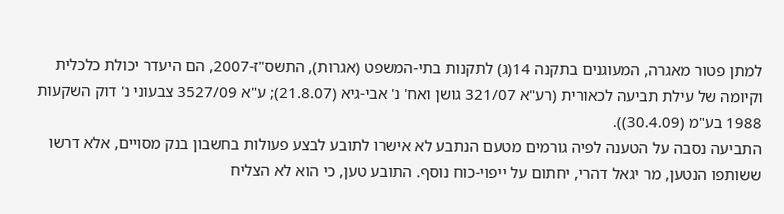למתן פטור מאגרה, המעוגנים בתקנה 14(ג) לתקנות בתי-המשפט (אגרות), התשס"ז-2007, הם היעדר יכולת כלכלית וקיומה של עילת תביעה לכאורית (רע"א 321/07 גושן ואח' נ' אבי-גיא (21.8.07); ע"א 3527/09 צבעוני נ' דוק השקעות 1988 בע"מ (30.4.09)).
התביעה נסבה על הטענה לפיה גורמים מטעם הנתבע לא אישרו לתובע לבצע פעולות בחשבון בנק מסויים, אלא דרשו ששותפו הנטען, מר יגאל דהרי, יחתום על ייפוי-כוח נוסף. התובע טען, כי הוא לא הצליח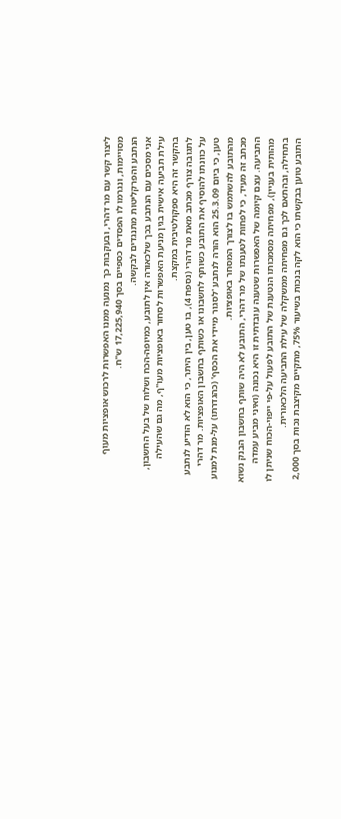ליצור קשר עם מר דהרי, ובעקבות כך נמנעה ממנו האפשרות לרכוש אופציות מעוף מסויימות, ונגרמו לו הפסדים כספיים בסך 17,225,940 ש"ח.
הנתבע והפרקליטות מתנגדים לבקשה.
אני מסכים עם הנתבע בכך שלכאורה אין לתובע, כמיופה-הכח ושלוח של בעל החשבון, עילת תביעה אישית בגין מניעת האפשרות לסחור באופציות מעו"ף, מה גם שהעילה בהקשר זה היא ספקולטיבית במקצת.
לתגובה צורף מכתב מאת מר דהרי (נספח 4), בו טען, בין היתר, כי הוא לא הודיע לנתבע על כוונתו להוסיף את התובע כשותף לחשבונו או כשותף בחשבון האופציות. מר דהרי טען, כי ביום 25.3.09 הוא הורה לנתבע 'לסגור מיידי את הכסף' (כהגדרתו) על-מנת למנוע מהתובע להשתמש בו לצורך המסחר באופציות.
מכתב זה מעיד, כי לפחות לטענתו של מר דהרי, התובע לא היה שותף בחשבון הבנק נשוא התביעה. עצם קיומה של האפשרות שטענה עובדתית זו היא נכונה (ואיני מביע עמדה מהותית בעניין), מפחיתה מסמכותו הנטענת של התובע לפעול על-פי ייפוי-הכוח שניתן לו בתחילה, ובהתאם לכך גם מפחיתה ממשקלה של עילת התביעה הלכאורית.
התובע טוען בבקשתו כי הוא לקה בנכות בשיעור 75%, מתקיים מקיצבת נכות בסך 2,000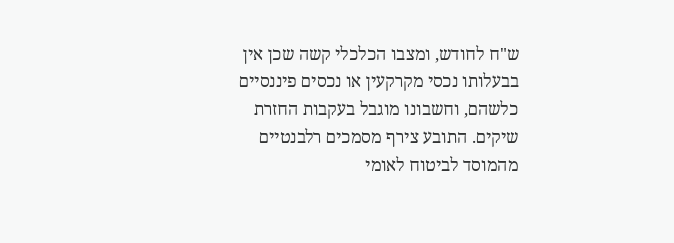ש"ח לחודש, ומצבו הכלכלי קשה שכן אין בבעלותו נכסי מקרקעין או נכסים פיננסיים כלשהם, וחשבונו מוגבל בעקבות החזרת שיקים. התובע צירף מסמכים רלבנטיים מהמוסד לביטוח לאומי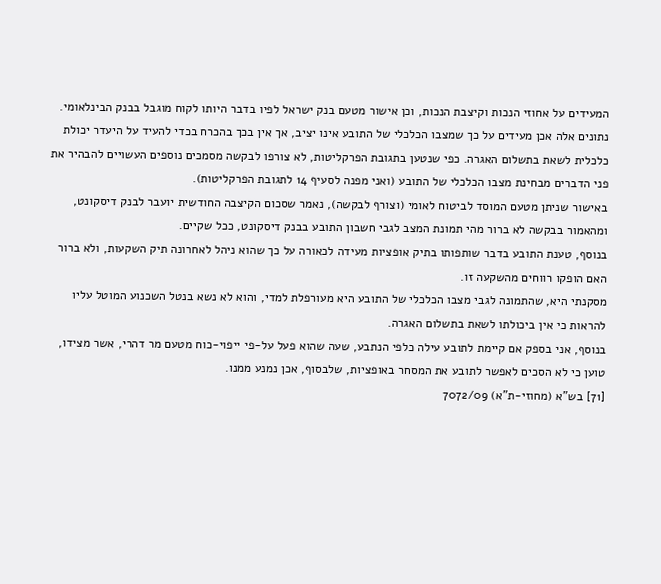המעידים על אחוזי הנכות וקיצבת הנכות, וכן אישור מטעם בנק ישראל לפיו בדבר היותו לקוח מוגבל בבנק הבינלאומי.
נתונים אלה אכן מעידים על כך שמצבו הכלכלי של התובע אינו יציב, אך אין בכך בהכרח בכדי להעיד על היעדר יכולת כלכלית לשאת בתשלום האגרה. כפי שנטען בתגובת הפרקליטות, לא צורפו לבקשה מסמכים נוספים העשויים להבהיר את פני הדברים מבחינת מצבו הכלכלי של התובע (ואני מפנה לסעיף 14 לתגובת הפרקליטות).
באישור שניתן מטעם המוסד לביטוח לאומי (וצורף לבקשה), נאמר שסכום הקיצבה החודשית יועבר לבנק דיסקונט, ומהאמור בבקשה לא ברור מהי תמונת המצב לגבי חשבון התובע בבנק דיסקונט, ככל שקיים.
בנוסף, טענת התובע בדבר שותפותו בתיק אופציות מעידה לכאורה על כך שהוא ניהל לאחרונה תיק השקעות, ולא ברור האם הופקו רווחים מהשקעה זו.
מסקנתי היא, שהתמונה לגבי מצבו הכלכלי של התובע היא מעורפלת למדי, והוא לא נשא בנטל השכנוע המוטל עליו להראות כי אין ביכולתו לשאת בתשלום האגרה.
בנוסף, אני בספק אם קיימת לתובע עילה כלפי הנתבע, שעה שהוא פעל על-פי ייפוי-כוח מטעם מר דהרי, אשר מצידו, טוען כי לא הסכים לאפשר לתובע את המסחר באופציות, שלבסוף, אכן נמנע ממנו.
[71] בש"א (מחוזי-ת"א) 7072/09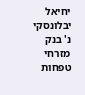יחיאל יבלונסקי נ' בנק מזרחי טפחות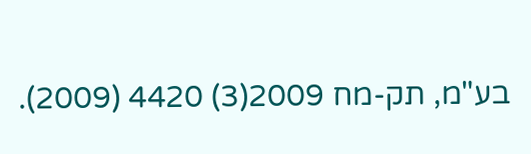בע"מ, תק-מח 2009(3) 4420 (2009).